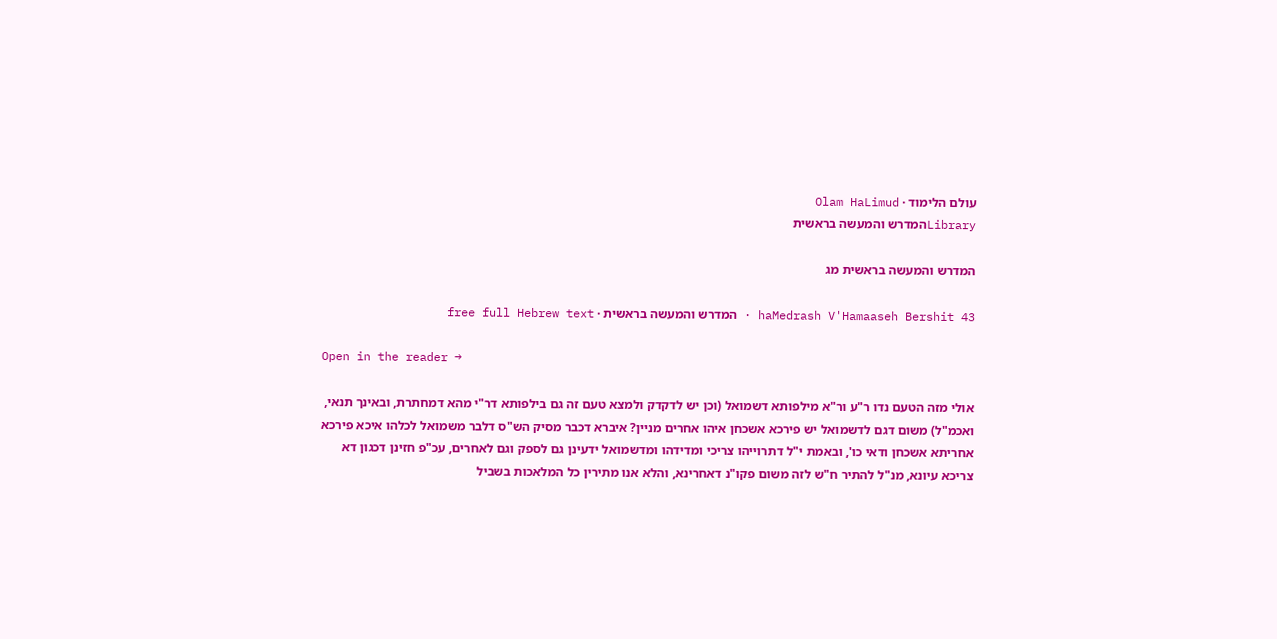עולם הלימוד · Olam HaLimud
Libraryהמדרש והמעשה בראשית

המדרש והמעשה בראשית מג

haMedrash V'Hamaaseh Bershit 43 · המדרש והמעשה בראשית · free full Hebrew text

Open in the reader →

אולי מזה הטעם נדו ר"ע ור"א מילפותא דשמואל (וכן יש לדקדק ולמצא טעם זה גם בילפותא דר"י מהא דמחתרת, ובאינך תנאי, ואכמ"ל) משום דגם לדשמואל יש פירכא אשכחן איהו אחרים מניין? איברא דכבר מסיק הש"ס דלבר משמואל לכלהו איכא פירכא אחריתא אשכחן ודאי כו', ובאמת י"ל דתרוייהו צריכי ומדידהו ומדשמואל ידעינן גם לספק וגם לאחרים, עכ"פ חזינן דכגון דא צריכא עיונא, מנ"ל להתיר ח"ש לזה משום פקו"נ דאחרינא, והלא אנו מתירין כל המלאכות בשביל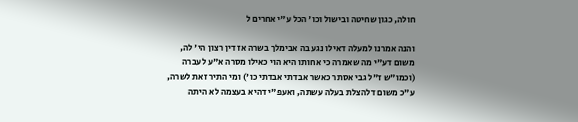חולה, כגון שחיטה ובישול וכו' הכל ע"י אחרים ל

והנה אמרנו למעלה דאילו נגע בה אבימלך בשרה אז דין רצון הי' לה, משום דע"י מה שאמרה כי אחותו היא הוי כאילו מסרה א"ע לעברה (וכמו"ש ז"ל גבי אסתר כאשר אבדתי אבדתי כו') ומי התיר זאת לשרה, ע"כ משום דלהצלת בעלה עשתה, ואעפ"י דהיא בעצמה לא היתה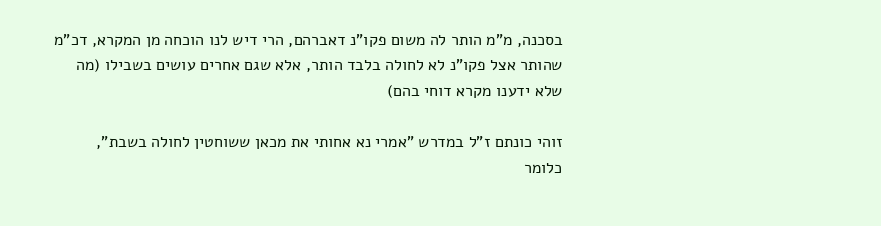בסכנה, מ"מ הותר לה משום פקו"נ דאברהם, הרי דיש לנו הוכחה מן המקרא, דכ"מ שהותר אצל פקו"נ לא לחולה בלבד הותר, אלא שגם אחרים עושים בשבילו (מה שלא ידענו מקרא דוחי בהם)

זוהי כונתם ז"ל במדרש "אמרי נא אחותי את מכאן ששוחטין לחולה בשבת", כלומר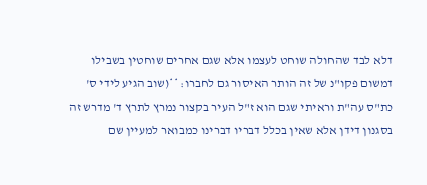דלא לבד שהחולה שוחט לעצמו אלא שגם אחרים שוחטין בשבילו דמשום פקו"נ של זה הותר האיסור גם לחברו: **(שוב הגיע לידי ס' כת"ס עה"ת וראיתי שגם הוא ז"ל העיר בקצור נמרץ לתרץ ד' מדרש זה בסגנון דידן אלא שאין בכלל דבריו דברינו כמבואר למעיין שם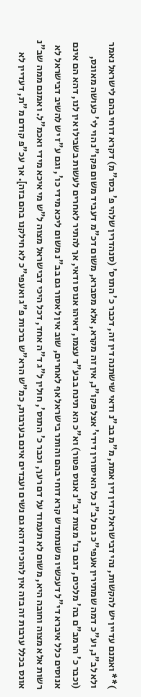)** ואמנם עדיין יש להקשות, נהי דבישראל הדין דין אמת, מ"מ בב"נ ודאי שישתנה דין זה, דכבר כ' התוס' (סנהדרין שלהי פ' בסו"מ) דקרא דוחי בהם לישראל נאמר ולא לב"נ, וע"כ דמה שמתירין אעפי"כ גם לב"נ כל האיסורין דידי' אצל פקו"נ, אין זה מקרא, אלא מסברא, משום דכ"מ דעביד משום פקו"נ הוי לי' כעושה מאונס, (וכבר כ' הרמב"ם בה' מלכים, דגם בז' מצות דב"נ אנוס פטור) וא"כ הא תינח בבע"ד עצמו, דאיהו אנוס ודאי, אך להתיר לאחרים לעשות בשבילו אין לנו, דהא הם אינם אנוסים כלל איברא די"ל דעכשיו משנתחדש קרא דוחי בהם והותר בישראל אף לאחרים, שוב אין לאסור גם בב"נ משום ליכא מידי כו', וגם ע"ז יש להשיב דבישראל לא רשות אלא מצוה וחובה היא, משום לא תעמוד על דם רעך, וכבר כ' התוס', חולין ל"ג ד"ה אחד, דכל היכי דבישראל מצוה ל"ש מי איכא מידי ואכמ"ל. ואמנם ממה שב"נ אונס בכלל ערבות זה בזה אין להוכיח דהא גם נשים ועבדים אינם בערבות, כמ"ש הרא"ש ברכות פ"ג ואעפי"כ לא חילקנו בהם בזה]. אך עכ"פ קודם מ"ת, דעדיין לא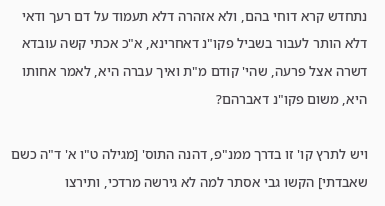נתחדש קרא דוחי בהם, ולא אזהרה דלא תעמוד על דם רעך ודאי דלא הותר לעבור בשביל פקו"נ דאחרינא, א"כ אכתי קשה עובדא דשרה אצל פרעה, שהי' קודם מ"ת ואיך עברה היא, לאמר אחותו היא, משום פקו"נ דאברהם?

ויש לתרץ קו' זו בדרך ממנ"פ, דהנה התוס' [מגילה ט"ו א' ד"ה כשם שאבדתי] הקשו גבי אסתר למה לא גירשה מרדכי, ותירצו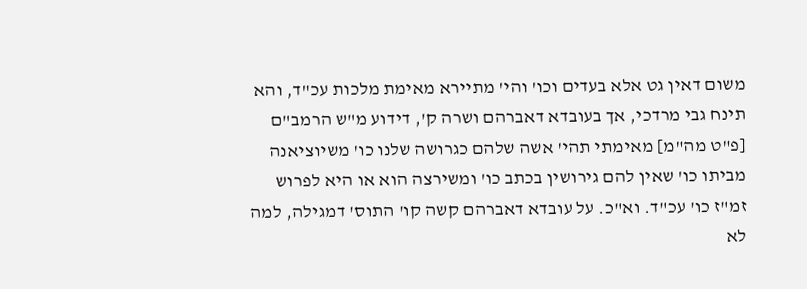משום דאין גט אלא בעדים וכו' והי' מתיירא מאימת מלכות עכ"ד, והא תינח גבי מרדכי, אך בעובדא דאברהם ושרה ק', דידוע מ"ש הרמב"ם [פ"ט מה"מ] מאימתי תהי' אשה שלהם כגרושה שלנו כו' משיוציאנה מביתו כו' שאין להם גירושין בכתב כו' ומשירצה הוא או היא לפרוש זמ"ז כו' עכ"ד. וא"כ. על עובדא דאברהם קשה קו' התוס' דמגילה, למה לא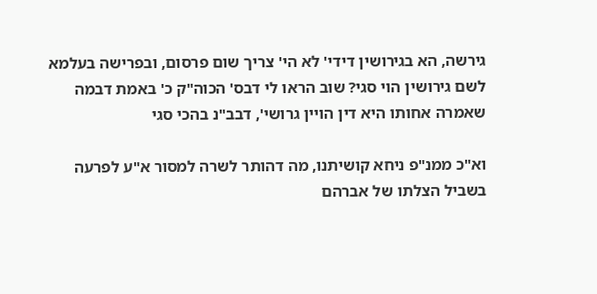גירשה, הא בגירושין דידי' לא הי' צריך שום פרסום, ובפרישה בעלמא לשם גירושין הוי סגי? שוב הראו לי דבס' הכוה"ק כ' באמת דבמה שאמרה אחותו היא דין הויין גרושי', דבב"נ בהכי סגי

וא"כ ממנ"פ ניחא קושיתנו, מה דהותר לשרה למסור א"ע לפרעה בשביל הצלתו של אברהם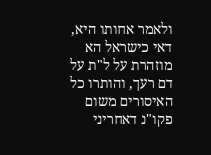ולאמר אחותו היא, דאי כישראל הא מוזהרת על ל"ת על דם רעך, והותרו כל האיסורים משום פקו"נ דאחריני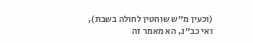(וכעין מ"ש שוחטין לחולה בשבת), ואי כב"נ, הא מאמר זה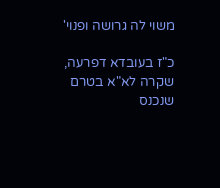משוי לה גרושה ופנוי'

כ"ז בעובדא דפרעה, שקרה לא"א בטרם שנכנס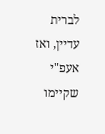לברית עדיין, ואז אעפ"י שקיימו